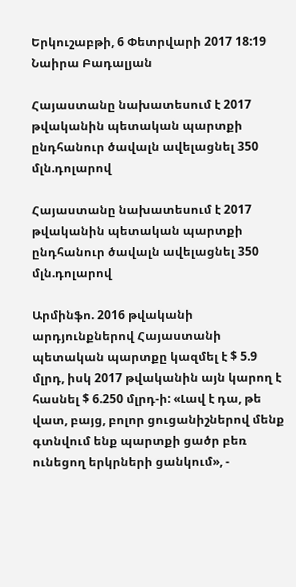Երկուշաբթի, 6 Փետրվարի 2017 18:19
Նաիրա Բադալյան

Հայաստանը նախատեսում է 2017 թվականին պետական պարտքի ընդհանուր ծավալն ավելացնել 350 մլն.դոլարով

Հայաստանը նախատեսում է 2017 թվականին պետական պարտքի ընդհանուր ծավալն ավելացնել 350 մլն.դոլարով

Արմինֆո. 2016 թվականի արդյունքներով Հայաստանի պետական պարտքը կազմել է $ 5.9 մլրդ, իսկ 2017 թվականին այն կարող է  հասնել $ 6.250 մլրդ-ի: «Լավ է դա, թե վատ, բայց, բոլոր ցուցանիշներով մենք գտնվում ենք պարտքի ցածր բեռ ունեցող երկրների ցանկում», -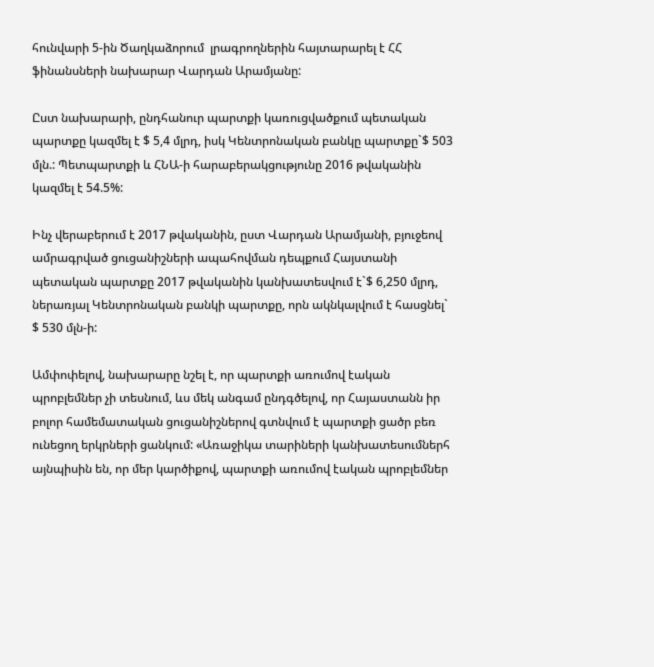հունվարի 5-ին Ծաղկաձորում  լրագրողներին հայտարարել է ՀՀ ֆինանսների նախարար Վարդան Արամյանը:

Ըստ նախարարի, ընդհանուր պարտքի կառուցվածքում պետական պարտքը կազմել է $ 5,4 մլրդ, իսկ Կենտրոնական բանկը պարտքը`$ 503 մլն.: Պետպարտքի և ՀՆԱ-ի հարաբերակցությունը 2016 թվականին կազմել է 54.5%:

Ինչ վերաբերում է 2017 թվականին, ըստ Վարդան Արամյանի, բյուջեով ամրագրված ցուցանիշների ապահովման դեպքում Հայստանի պետական պարտքը 2017 թվականին կանխատեսվում է`$ 6,250 մլրդ, ներառյալ Կենտրոնական բանկի պարտքը, որն ակնկալվում է հասցնել` $ 530 մլն-ի:

Ամփոփելով, նախարարը նշել է, որ պարտքի առումով էական պրոբլեմներ չի տեսնում, ևս մեկ անգամ ընդգծելով, որ Հայաստանն իր բոլոր համեմատական ցուցանիշներով գտնվում է պարտքի ցածր բեռ ունեցող երկրների ցանկում: «Առաջիկա տարիների կանխատեսումներհ այնպիսին են, որ մեր կարծիքով, պարտքի առումով էական պրոբլեմներ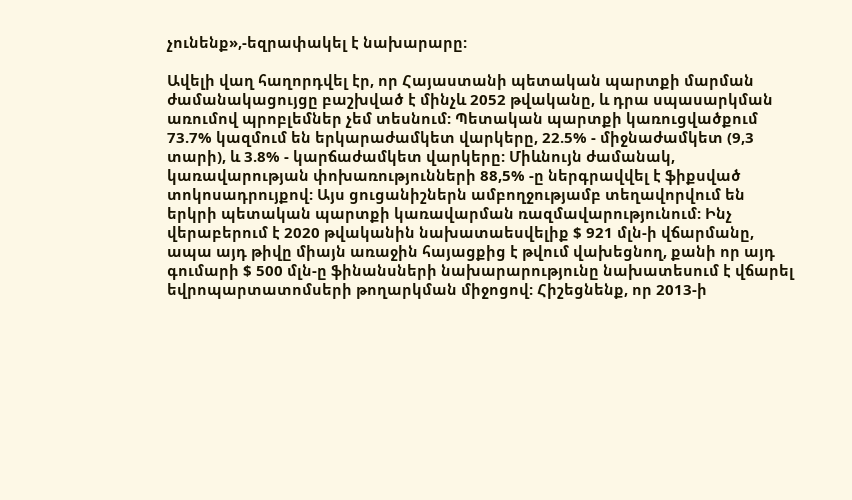չունենք»,-եզրափակել է նախարարը:

Ավելի վաղ հաղորդվել էր, որ Հայաստանի պետական պարտքի մարման ժամանակացույցը բաշխված է մինչև 2052 թվականը, և դրա սպասարկման առումով պրոբլեմներ չեմ տեսնում: Պետական պարտքի կառուցվածքում 73.7% կազմում են երկարաժամկետ վարկերը, 22.5% - միջնաժամկետ (9,3 տարի), և 3.8% - կարճաժամկետ վարկերը: Միևնույն ժամանակ, կառավարության փոխառությունների 88,5% -ը ներգրավվել է ֆիքսված տոկոսադրույքով: Այս ցուցանիշներն ամբողջությամբ տեղավորվում են երկրի պետական պարտքի կառավարման ռազմավարությունում: Ինչ վերաբերում է 2020 թվականին նախատաեսվելիք $ 921 մլն-ի վճարմանը, ապա այդ թիվը միայն առաջին հայացքից է թվում վախեցնող, քանի որ այդ գումարի $ 500 մլն-ը ֆինանսների նախարարությունը նախատեսում է վճարել եվրոպարտատոմսերի թողարկման միջոցով: Հիշեցնենք, որ 2013-ի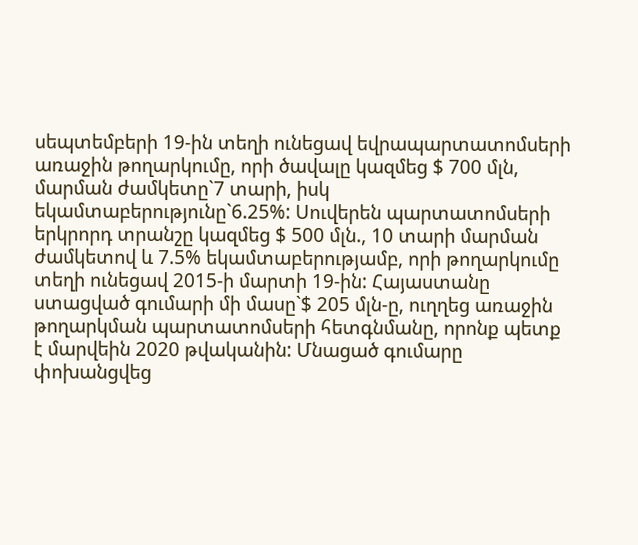սեպտեմբերի 19-ին տեղի ունեցավ եվրապարտատոմսերի առաջին թողարկումը, որի ծավալը կազմեց $ 700 մլն, մարման ժամկետը`7 տարի, իսկ եկամտաբերությունը`6.25%: Սուվերեն պարտատոմսերի երկրորդ տրանշը կազմեց $ 500 մլն., 10 տարի մարման ժամկետով և 7.5% եկամտաբերությամբ, որի թողարկումը տեղի ունեցավ 2015-ի մարտի 19-ին: Հայաստանը ստացված գումարի մի մասը`$ 205 մլն-ը, ուղղեց առաջին թողարկման պարտատոմսերի հետգնմանը, որոնք պետք է մարվեին 2020 թվականին: Մնացած գումարը փոխանցվեց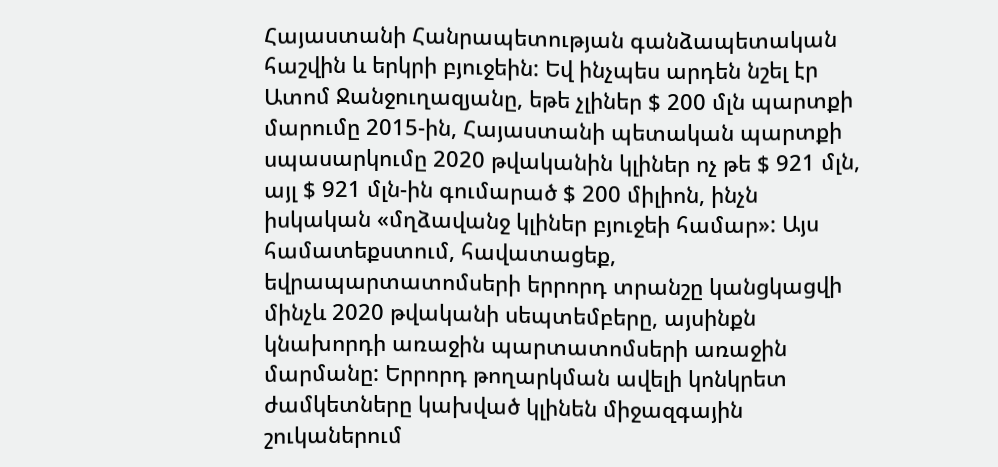Հայաստանի Հանրապետության գանձապետական հաշվին և երկրի բյուջեին: Եվ ինչպես արդեն նշել էր Ատոմ Ջանջուղազյանը, եթե չլիներ $ 200 մլն պարտքի մարումը 2015-ին, Հայաստանի պետական պարտքի սպասարկումը 2020 թվականին կլիներ ոչ թե $ 921 մլն, այլ $ 921 մլն-ին գումարած $ 200 միլիոն, ինչն իսկական «մղձավանջ կլիներ բյուջեի համար»: Այս համատեքստում, հավատացեք, եվրապարտատոմսերի երրորդ տրանշը կանցկացվի մինչև 2020 թվականի սեպտեմբերը, այսինքն կնախորդի առաջին պարտատոմսերի առաջին մարմանը: Երրորդ թողարկման ավելի կոնկրետ ժամկետները կախված կլինեն միջազգային շուկաներում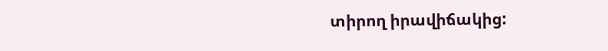տիրող իրավիճակից: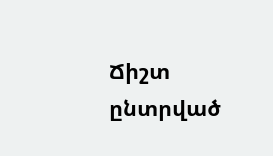Ճիշտ ընտրված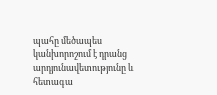պահը մեծապես կանխորոշում է դրանց արդյունավետությունը և հետագա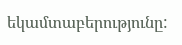եկամտաբերությունը: